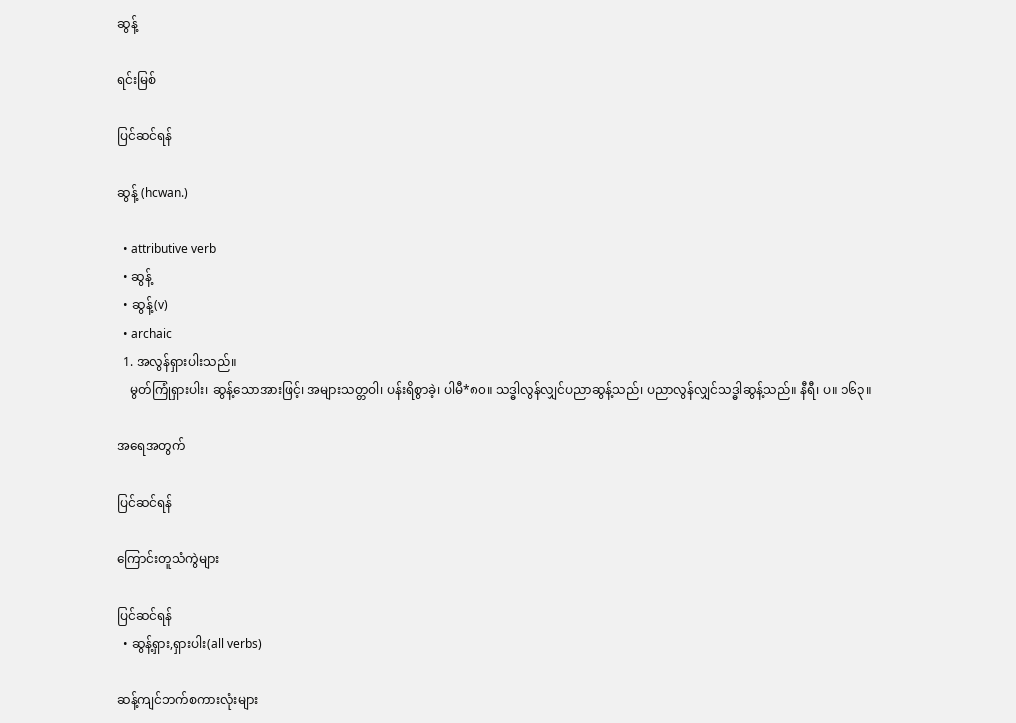ဆွန့်

ရင်းမြစ်

ပြင်ဆင်ရန်

ဆွန့် (hcwan.)

  • attributive verb
  • ဆွန့်
  • ဆွန့်(v)
  • archaic
  1. အလွန်ရှားပါးသည်။
    မွတ်ကြုံရှားပါး၊ ဆွန့်သောအားဖြင့်၊ အများသတ္တဝါ၊ ပန်းရိစွာခဲ့၊ ပါမီ*၈၀။ သဒ္ဓါလွန်လျှင်ပညာဆွန့်သည်၊ ပညာလွန်လျှင်သဒ္ဓါဆွန့်သည်။ နီရီ၊ ပ။ ၁၆၃။

အရေအတွက်

ပြင်ဆင်ရန်

ကြောင်းတူသံကွဲများ

ပြင်ဆင်ရန်
  • ဆွန့်ရှား,ရှားပါး(all verbs)

ဆန့်ကျင်ဘက်စကားလုံးများ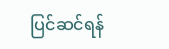ပြင်ဆင်ရန်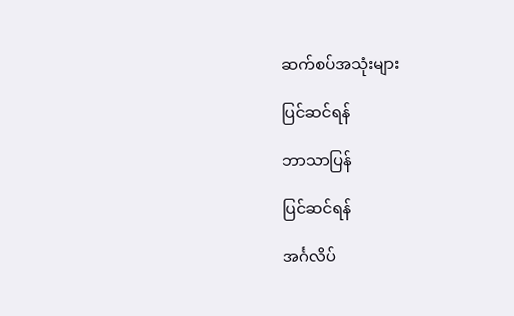ဆက်စပ်အသုံးများ

ပြင်ဆင်ရန်

ဘာသာပြန်

ပြင်ဆင်ရန်

အင်္ဂလိပ်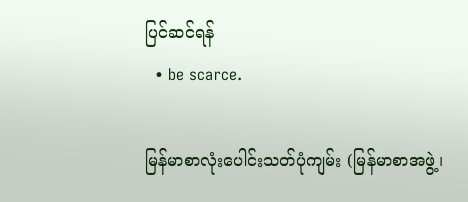ပြင်ဆင်ရန်
  • be scarce.

မြန်မာစာလုံးပေါင်းသတ်ပုံကျမ်း (မြန်မာစာအဖွဲ့၊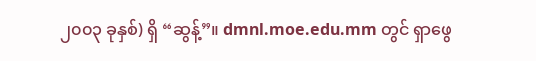၂၀၀၃ ခုနှစ်) ရှိ “ဆွန့်”။ dmnl.moe.edu.mm တွင် ရှာဖွေ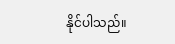နိုင်ပါသည်။